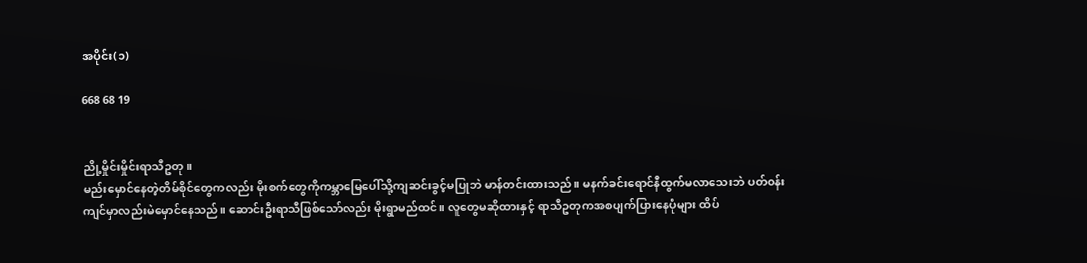အပိုင်း(၁)

668 68 19


ညို့မှိုင်းမှိုင်းရာသီဥတု။
မည်းမှောင်နေတဲ့တိမ်စိုင်တွေကလည်း မိုးစက်တွေကိုကမ္ဘာမြေပေါ်သို့ကျဆင်းခွင့်မပြုဘဲ မာန်တင်းထားသည်။ မနက်ခင်းရောင်နီထွက်မလာသေးဘဲ ပတ်၀န်းကျင်မှာလည်းမဲမှောင်နေသည်။ ဆောင်းဦးရာသီဖြစ်သော်လည်း မိုးရွာမည်ထင်။ လူတွေမဆိုထားနှင့် ရာသီဥတုကအစပျက်ပြားနေပုံများ ထိပ်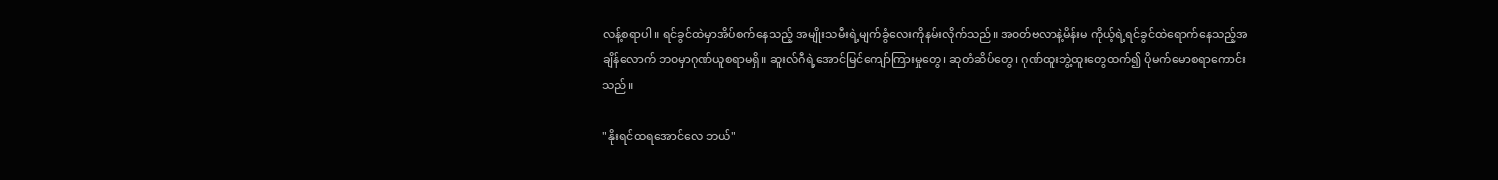လန့်စရာပါ။ ရင်ခွင်ထဲမှာအိပ်စက်နေသည့် အမျိုးသမီးရဲ့မျက်ခွံလေးကိုနမ်းလိုက်သည်။ အ၀တ်ဗလာနဲ့မိန်းမ ကိုယ့်ရဲ့ရင်ခွင်ထဲရောက်နေသည့်အချိန်လောက် ဘ၀မှာဂုဏ်ယူစရာမရှိ။ ဆူးလ်ဂီရဲ့အောင်မြင်ကျော်ကြားမှုတွေ၊ ဆုတံဆိပ်တွေ၊ ဂုဏ်ထူးဘွဲ့ထူးတွေထက်၍ ပိုမက်မောစရာကောင်းသည်။

"နိုးရင်ထရအောင်လေ ဘယ်"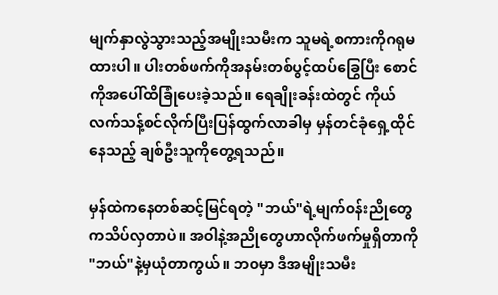မျက်နှာလွဲသွားသည့်အမျိုးသမီးက သူမရဲ့စကားကိုဂရုမထားပါ။ ပါးတစ်ဖက်ကိုအနမ်းတစ်ပွင့်ထပ်ခြွေ‌ပြီး စောင်ကိုအပေါ်ထိခြုံပေးခဲ့သည်။ ရေချိုးခန်းထဲတွင် ကိုယ်လက်သန့်စင်လိုက်ပြီးပြန်ထွက်လာခါမှ မှန်တင်ခုံရှေ့ထိုင်နေသည့် ချစ်ဦးသူကိုတွေ့ရသည်။

မှန်ထဲကနေတစ်ဆင့်မြင်ရတဲ့ "ဘယ်"ရဲ့မျက်၀န်းညိုတွေကသိပ်လှတာပဲ။ အဝါနဲ့အညိုတွေဟာလိုက်ဖက်မှုရှိတာကို "ဘယ်"နဲ့မှယုံတာကွယ်။ ဘ၀မှာ ဒီအမျိုးသမီး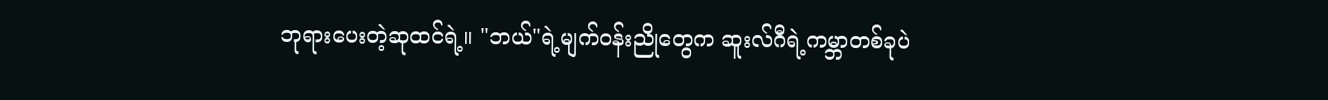ဘုရားပေးတဲ့ဆုထင်ရဲ့။ "ဘယ်"ရဲ့မျက်၀န်းညိုတွေက ဆူးလ်ဂီရဲ့ကမ္ဘာတစ်ခုပဲ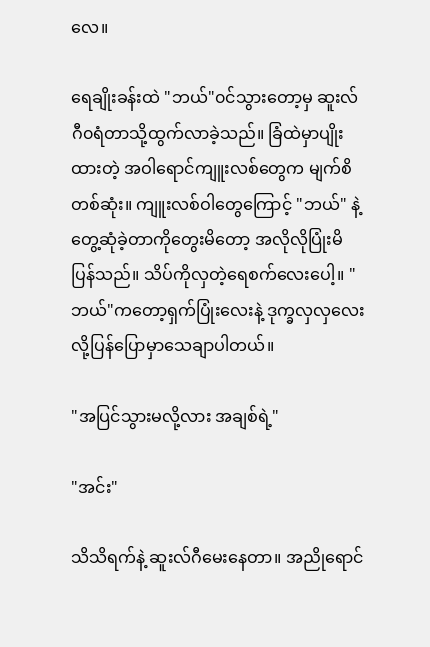လေ။

ရေချိုးခန်းထဲ "ဘယ်"၀င်သွားတော့မှ ဆူးလ်ဂီ၀ရံတာသို့ထွက်လာခဲ့သည်။ ခြံထဲမှာပျိုးထားတဲ့ အဝါရောင်ကျူးလစ်တွေက မျက်စိတစ်ဆုံး။ ကျူးလစ်ဝါတွေကြောင့် "ဘယ်" နဲ့တွေ့ဆုံခဲ့တာကိုတွေးမိတော့ အလိုလိုပြုံးမိပြန်သည်။ သိပ်ကိုလှတဲ့ရေစက်လေးပေါ့။ "ဘယ်"ကတော့ရှက်ပြုံးလေးနဲ့ ဒုက္ခလှလှလေးလို့ပြန်ပြောမှာသေချာပါတယ်။

"အပြင်သွားမလို့လား အချစ်ရဲ့"

"အင်း"

သိသိရက်နဲ့ ဆူးလ်ဂီမေးနေတာ။ အညိုရောင်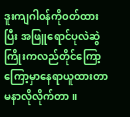ဒူးကျဂါ၀န်ကို၀တ်ထားပြီး အဖြူရောင်ပုလဲဆွဲကြိုးကလည်တိုင်ကြော့ကြော့မှာနေရာယူထားတာ မနာလိုလိုက်တာ။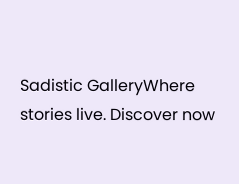Sadistic GalleryWhere stories live. Discover now